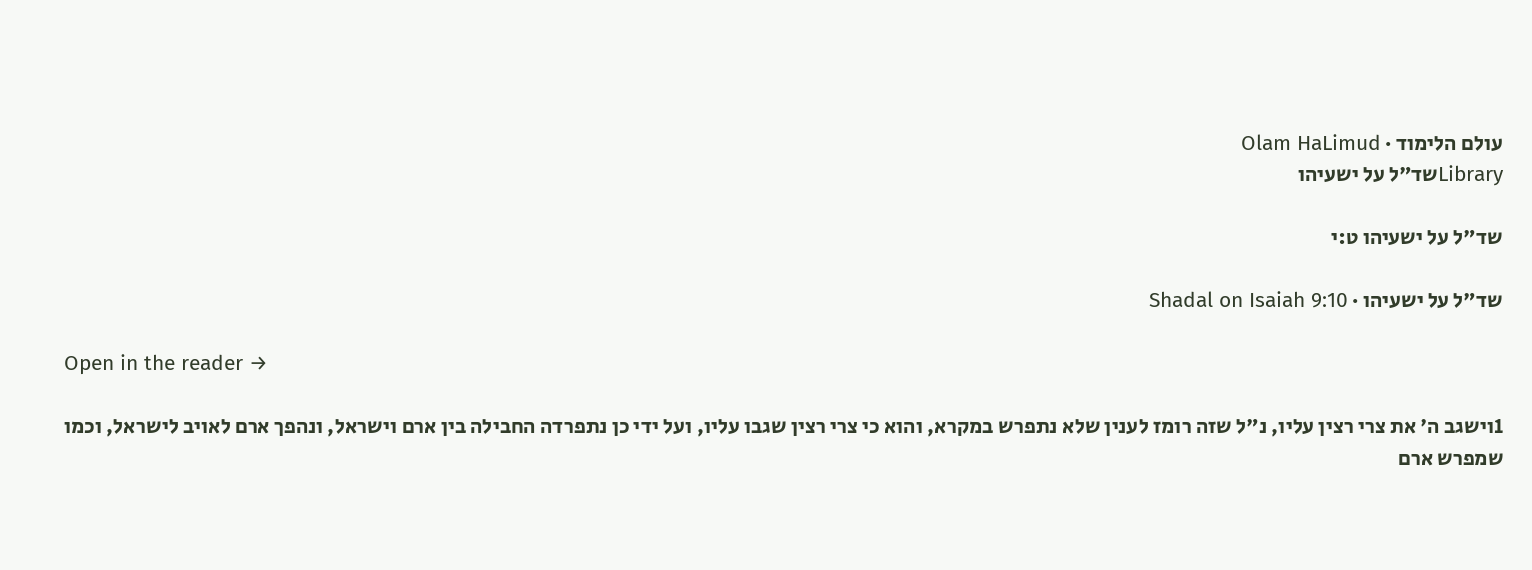עולם הלימוד · Olam HaLimud
Libraryשד"ל על ישעיהו

שד"ל על ישעיהו ט:י

שד"ל על ישעיהו · Shadal on Isaiah 9:10

Open in the reader →

1וישגב ה' את צרי רצין עליו, נ"ל שזה רומז לענין שלא נתפרש במקרא, והוא כי צרי רצין שגבו עליו, ועל ידי כן נתפרדה החבילה בין ארם וישראל, ונהפך ארם לאויב לישראל, וכמו שמפרש ארם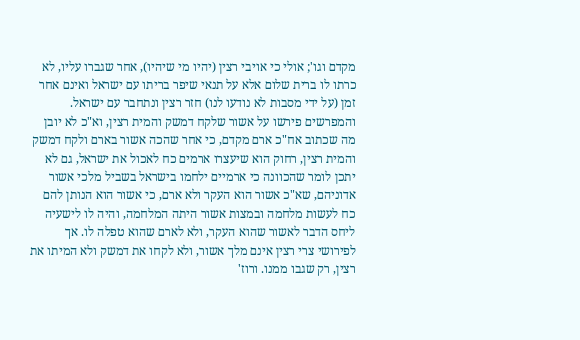מקדם וגו'; אולי כי אויבי רצין (יהיו מי שיהיו), אחר שגברו עליו, לא כרתו לו ברית שלום אלא על תנאי שיפר בריתו עם ישראל ואינם אחר זמן (על ידי מסבות לא נודעו לנו) חזר רצין ונתחבר עם ישראל. והמפרשים פירשו על אשור שלקח דמשק והמית רצין, וא"כ לא יובן מה שכתוב אח"כ ארם מקדם, כי אחר שהכה אשור בארם ולקח דמשק והמית רצין, רחוק הוא שיעצרו ארמים כח לאכול את ישראל, גם לא יתכן לומר שהכוונה כי ארמיים ילחמו בישראל בשביל מלכי אשור אדוניהם, שא"כ אשור הוא העקר ולא ארם, כי אשור הוא הנותן להם כח לעשות מלחמה ובמצות אשור היתה המלחמה, והיה לו לישעיה ליחס הדבר לאשור שהוא העקר, ולא לארם שהוא טפלה לו. אך לפירושי צרי רצין אינם מלך אשור, ולא לקחו את דמשק ולא המיתו את רצין, רק שגבו ממנו. ורוז'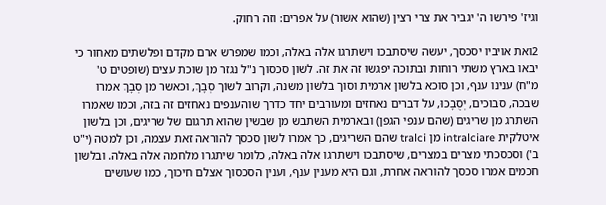וגיז' פירשו ה' יגביר את צרי רצין (שהוא אשור) על אפרים: וזה רחוק.

2ואת אויביו יסכסך, יעשה שיסתבכו וישתרגו אלה באלה, וכמו שמפרש ארם מקדם ופלשתים מאחור כי יבאו בארץ משתי רוחות ובתוכה יפגשו זה את זה. לשון סכסוך נ"ל נגזר מן שוכת עצים (שופטים ט' מ"ח) ענינו ענף, וכן סוכא בלשון ארמית וסוך בלשון משנה, וקרוב לשוֹך סְבָךְ, וכאשר מן סְבָךְ אמרו שבכה, סבוכים, יְסֻבָכוּ, על דברים נאחזים ומעורבים יחד כדרך שוהענפים נאחזים זה בזה, וכמו שאמרו השתרג מן שריגים (שהם ענפי הגפן) ובארמית השתבש מן שבשין שהוא תרגום של שריגים, וכן בלשון איטלקית intralciare מן tralci שהם השריגים, כך אמרו לשון סכסך להוראה זאת עצמה, וכן למטה (י"ט ב') וסכסכתי מצרים במצרים, שיסתבכו וישתרגו אלה באלה, כלומר שיתגרו מלחמה אלה באלה. ובלשון חכמים אמרו סכסך להוראה אחרת, וגם היא מענין ענף, וענין הסכסוך אצלם חיכוך, כמו שעושים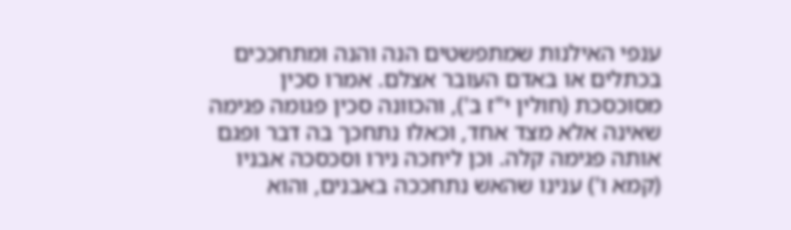ענפי האילנות שמתפשטים הנה והנה ומתחככים בכתלים או באדם העובר אצלם. אמרו סכין מסוכסכת (חולין י"ז ב'), והכוונה סכין פגומה פגימה שאינה אלא מצד אחד, וכאלו נתחכך בה דבר ופגם אותה פגימה קלה. וכן ליחכה נירו וסכסכה אבניו (קמא ו') ענינו שהאש נתחככה באבנים, והוא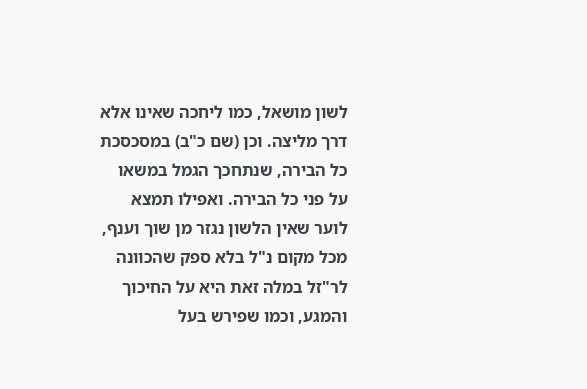לשון מושאל, כמו ליחכה שאינו אלא דרך מליצה. וכן (שם כ"ב) במסכסכת כל הבירה, שנתחכך הגמל במשאו על פני כל הבירה. ואפילו תמצא לוער שאין הלשון נגזר מן שוך וענף, מכל מקום נ"ל בלא ספק שהכוונה לר"זל במלה זאת היא על החיכוך והמגע, וכמו שפירש בעל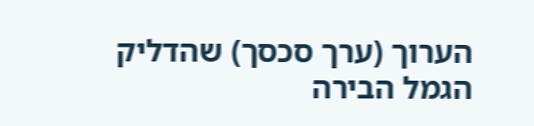הערוך (ערך סכסך) שהדליק הגמל הבירה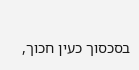בסכסוך כעין חכוך,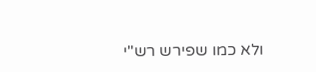ולא כמו שפירש רש"י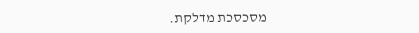מסכסכת מדלקת.